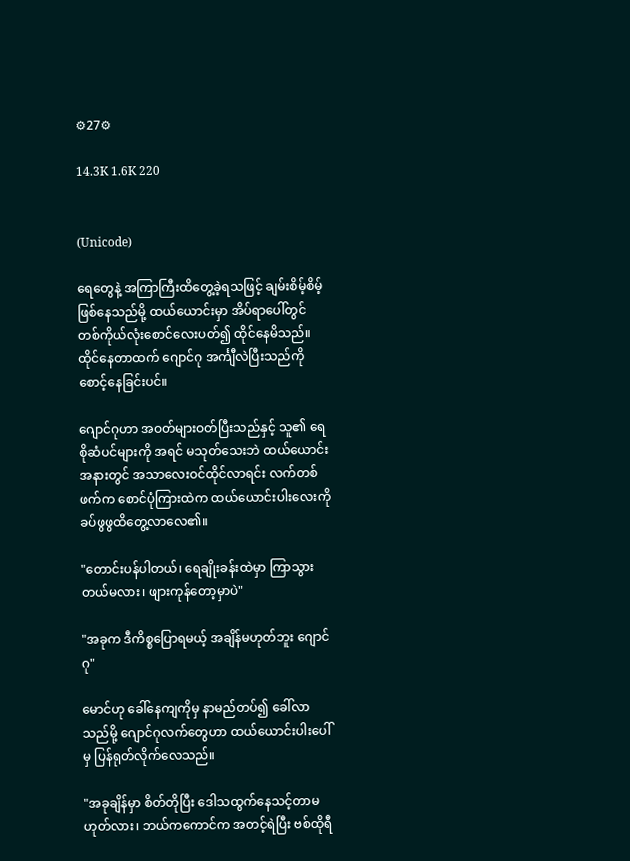⚙27⚙

14.3K 1.6K 220


(Unicode)

ရေတွေနဲ့ အကြာကြီးထိတွေ့ခဲ့ရသဖြင့် ချမ်းစိမ့်စိမ့်ဖြစ်နေသည်မို့ ထယ်ယောင်းမှာ အိပ်ရာပေါ်တွင် တစ်ကိုယ်လုံးစောင်လေးပတ်၍ ထိုင်နေမိသည်။ ထိုင်နေတာထက် ဂျောင်ဂု အင်္ကျီလဲပြီးသည်ကို စောင့်နေခြင်းပင်။

ဂျောင်ဂုဟာ အဝတ်များဝတ်ပြီးသည်နှင့် သူ၏ ရေစိုဆံပင်များကို အရင် မသုတ်သေးဘဲ ထယ်ယောင်းအနားတွင် အသာလေးဝင်ထိုင်လာရင်း လက်တစ်ဖက်က စောင်ပုံကြားထဲက ထယ်ယောင်းပါးလေးကို ခပ်ဖွဖွထိ‌တွေ့လာလေ၏။

"တောင်းပန်ပါတယ်၊ ရေချိုးခန်းထဲမှာ ကြာသွားတယ်မလား၊ ဖျားကုန်တော့မှာပဲ"

"အခုက ဒီကိစ္စပြောရမယ့် အချိန်မဟုတ်ဘူး‌ ဂျောင်ဂု"

မောင်ဟု ခေါ်နေကျကိုမှ နာမည်တပ်၍ ခေါ်လာသည်မို့ ဂျောင်ဂုလက်တွေဟာ ထယ်ယောင်းပါးပေါ်မှ ပြန်ရုတ်လိုက်လေသည်။

"အခုချိန်မှာ ‌စိတ်တိုပြီး ဒေါသထွက်‌နေသင့်တာမဟုတ်လား၊ ဘယ်ကကောင်က အတင့်ရဲပြီး ဗစ်ထိုရီ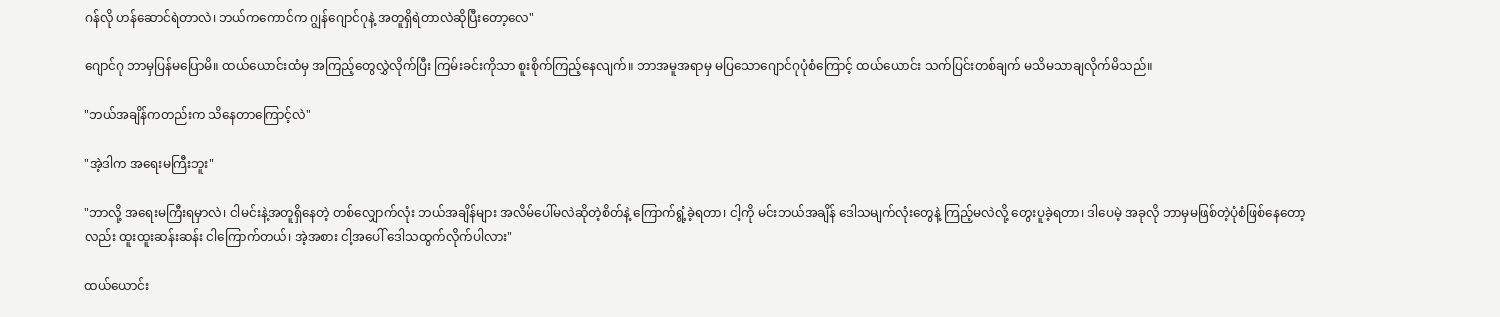ဂန်လို ဟန်ဆောင်ရဲတာလဲ၊ ဘယ်ကကောင်က ဂျွန်ဂျောင်ဂုနဲ့ အတူရှိ‌ရဲတာလဲဆိုပြီးတော့လေ"

ဂျောင်ဂု ဘာမှပြန်မပြောမိ။ ထယ်ယောင်းထံမှ အကြည့်တွေလွှဲလိုက်ပြီး ကြမ်းခင်းကိုသာ စူးစိုက်ကြည့်နေလျက်။ ဘာအမူအရာမှ မပြသောဂျောင်ဂုပုံစံကြောင့် ထယ်ယောင်း သက်ပြင်းတစ်ချက် မသိမသာချလိုက်မိသည်။

"ဘယ်အချိန်ကတည်းက သိနေတာကြောင့်လဲ"

"အဲ့ဒါက အရေးမကြီးဘူး"

"ဘာလို့ အရေးမကြီးရမှာလဲ၊ ငါမင်းနဲ့အတူရှိနေတဲ့ တစ်လျှောက်လုံး ဘယ်အချိန်များ အလိမ်ပေါ်မလဲဆိုတဲ့စိတ်နဲ့ ကြောက်ရွံ့ခဲ့ရတာ၊ ငါ့ကို မင်းဘယ်အချိန် ဒေါသမျက်လုံးတွေနဲ့ ကြည့်မလဲလို့ တွေးပူခဲ့ရတာ၊ ဒါပေမဲ့ အခုလို ဘာမှမဖြစ်တဲ့ပုံစံဖြစ်နေတော့လည်း ထူးထူးဆန်းဆန်း ငါကြောက်တယ်၊ အဲ့အစား ငါ့အပေါ် ဒေါသထွက်လိုက်ပါလား"

ထယ်ယောင်း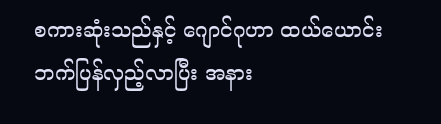စကားဆုံးသည်နှင့် ဂျောင်ဂုဟာ ထယ်ယောင်းဘက်ပြန်လှည့်လာပြီး အနား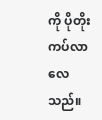ကို ပိုတိုးကပ်လာလေသည်။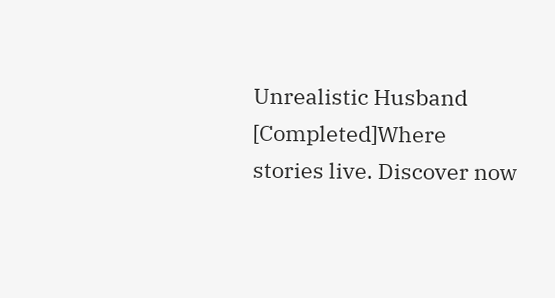Unrealistic Husband [Completed]Where stories live. Discover now